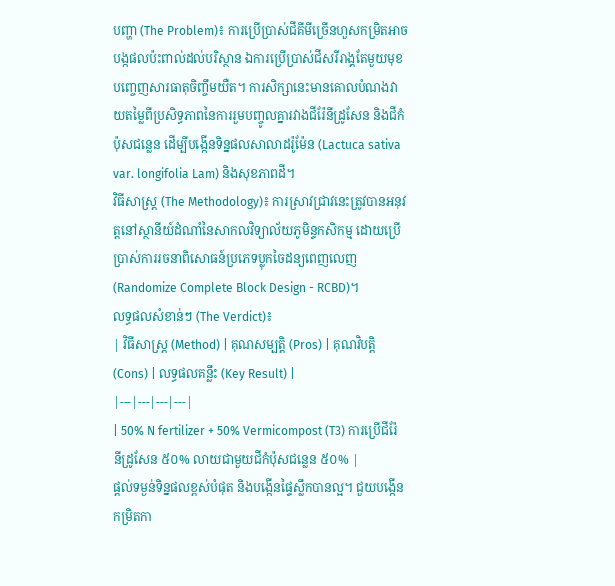បញ្ហា (The Problem)៖ ការប្រើប្រាស់ជីគីមីច្រើនហួសកម្រិតអាចបង្កផលប៉ះពាល់ដល់បរិស្ថាន ឯការប្រើប្រាស់ជីសរីរាង្គតែមួយមុខបញ្ចេញសារធាតុចិញ្ចឹមយឺត។ ការសិក្សានេះមានគោលបំណងវាយតម្លៃពីប្រសិទ្ធភាពនៃការរួមបញ្ចូលគ្នារវាងជីរ៉ែនីដ្រូសែន និងជីកំប៉ុសជន្លេន ដើម្បីបង្កើនទិន្នផលសាលាដរ៉ូម៉ែន (Lactuca sativa var. longifolia Lam) និងសុខភាពដី។
វិធីសាស្ត្រ (The Methodology)៖ ការស្រាវជ្រាវនេះត្រូវបានអនុវត្តនៅស្ថានីយ៍ដំណាំនៃសាកលវិទ្យាល័យភូមិន្ទកសិកម្ម ដោយប្រើប្រាស់ការរចនាពិសោធន៍ប្រភេទប្លុកចៃដន្យពេញលេញ (Randomize Complete Block Design - RCBD)។
លទ្ធផលសំខាន់ៗ (The Verdict)៖
| វិធីសាស្ត្រ (Method) | គុណសម្បត្តិ (Pros) | គុណវិបត្តិ (Cons) | លទ្ធផលគន្លឹះ (Key Result) |
|---|---|---|---|
| 50% N fertilizer + 50% Vermicompost (T3) ការប្រើជីរ៉ែនីដ្រូសែន ៥០% លាយជាមួយជីកំប៉ុសជន្លេន ៥០% |
ផ្តល់ទម្ងន់ទិន្នផលខ្ពស់បំផុត និងបង្កើនផ្ទៃស្លឹកបានល្អ។ ជួយបង្កើនកម្រិតកា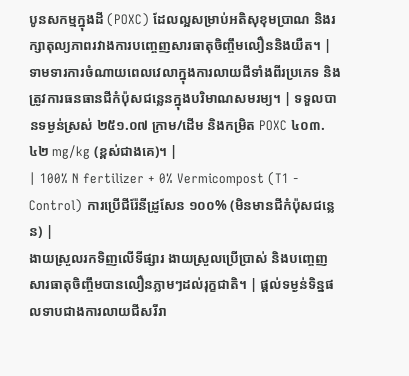បូនសកម្មក្នុងដី (POXC) ដែលល្អសម្រាប់អតិសុខុមប្រាណ និងរក្សាតុល្យភាពរវាងការបញ្ចេញសារធាតុចិញ្ចឹមលឿននិងយឺត។ | ទាមទារការចំណាយពេលវេលាក្នុងការលាយជីទាំងពីរប្រភេទ និងត្រូវការធនធានជីកំប៉ុសជន្លេនក្នុងបរិមាណសមរម្យ។ | ទទួលបានទម្ងន់ស្រស់ ២៥១.០៧ ក្រាម/ដើម និងកម្រិត POXC ៤០៣.៤២ mg/kg (ខ្ពស់ជាងគេ)។ |
| 100% N fertilizer + 0% Vermicompost (T1 - Control) ការប្រើជីរ៉ែនីដ្រូសែន ១០០% (មិនមានជីកំប៉ុសជន្លេន) |
ងាយស្រួលរកទិញលើទីផ្សារ ងាយស្រួលប្រើប្រាស់ និងបញ្ចេញសារធាតុចិញ្ចឹមបានលឿនភ្លាមៗដល់រុក្ខជាតិ។ | ផ្តល់ទម្ងន់ទិន្នផលទាបជាងការលាយជីសរីរា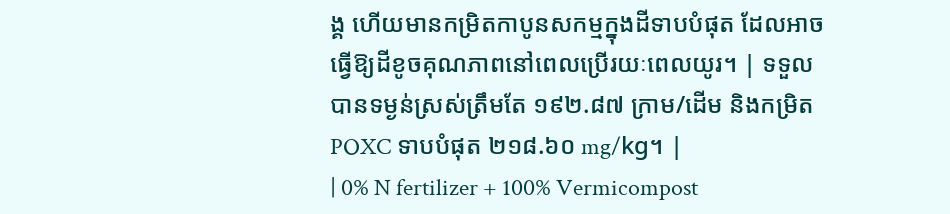ង្គ ហើយមានកម្រិតកាបូនសកម្មក្នុងដីទាបបំផុត ដែលអាចធ្វើឱ្យដីខូចគុណភាពនៅពេលប្រើរយៈពេលយូរ។ | ទទួលបានទម្ងន់ស្រស់ត្រឹមតែ ១៩២.៨៧ ក្រាម/ដើម និងកម្រិត POXC ទាបបំផុត ២១៨.៦០ mg/kg។ |
| 0% N fertilizer + 100% Vermicompost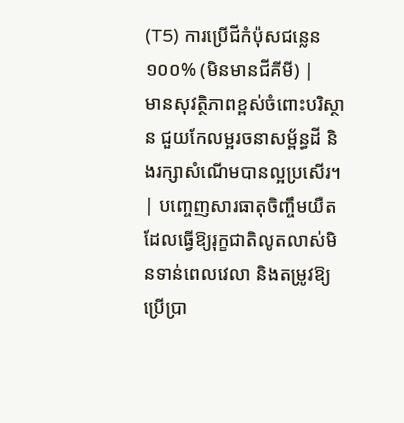(T5) ការប្រើជីកំប៉ុសជន្លេន ១០០% (មិនមានជីគីមី) |
មានសុវត្ថិភាពខ្ពស់ចំពោះបរិស្ថាន ជួយកែលម្អរចនាសម្ព័ន្ធដី និងរក្សាសំណើមបានល្អប្រសើរ។ | បញ្ចេញសារធាតុចិញ្ចឹមយឺត ដែលធ្វើឱ្យរុក្ខជាតិលូតលាស់មិនទាន់ពេលវេលា និងតម្រូវឱ្យប្រើប្រា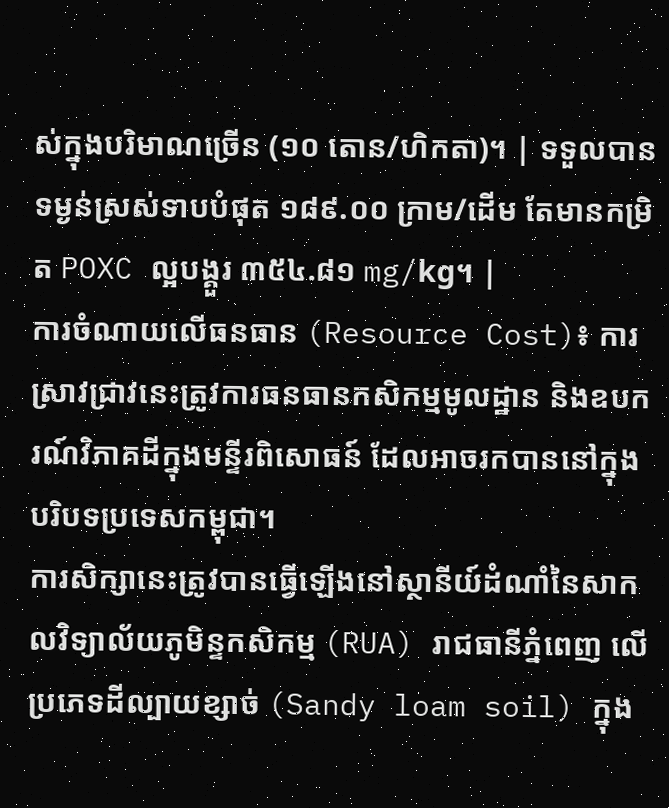ស់ក្នុងបរិមាណច្រើន (១០ តោន/ហិកតា)។ | ទទួលបានទម្ងន់ស្រស់ទាបបំផុត ១៨៩.០០ ក្រាម/ដើម តែមានកម្រិត POXC ល្អបង្គួរ ៣៥៤.៨១ mg/kg។ |
ការចំណាយលើធនធាន (Resource Cost)៖ ការស្រាវជ្រាវនេះត្រូវការធនធានកសិកម្មមូលដ្ឋាន និងឧបករណ៍វិភាគដីក្នុងមន្ទីរពិសោធន៍ ដែលអាចរកបាននៅក្នុងបរិបទប្រទេសកម្ពុជា។
ការសិក្សានេះត្រូវបានធ្វើឡើងនៅស្ថានីយ៍ដំណាំនៃសាកលវិទ្យាល័យភូមិន្ទកសិកម្ម (RUA) រាជធានីភ្នំពេញ លើប្រភេទដីល្បាយខ្សាច់ (Sandy loam soil) ក្នុង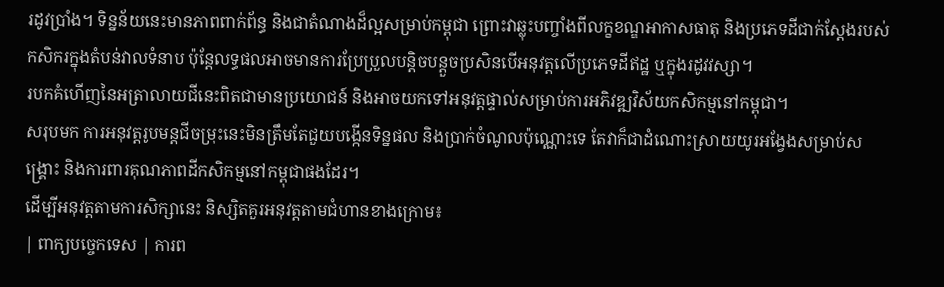រដូវប្រាំង។ ទិន្នន័យនេះមានភាពពាក់ព័ន្ធ និងជាតំណាងដ៏ល្អសម្រាប់កម្ពុជា ព្រោះវាឆ្លុះបញ្ចាំងពីលក្ខខណ្ឌអាកាសធាតុ និងប្រភេទដីជាក់ស្តែងរបស់កសិករក្នុងតំបន់វាលទំនាប ប៉ុន្តែលទ្ធផលអាចមានការប្រែប្រួលបន្តិចបន្តួចប្រសិនបើអនុវត្តលើប្រភេទដីឥដ្ឋ ឬក្នុងរដូវវស្សា។
របកគំហើញនៃអត្រាលាយជីនេះពិតជាមានប្រយោជន៍ និងអាចយកទៅអនុវត្តផ្ទាល់សម្រាប់ការអភិវឌ្ឍវិស័យកសិកម្មនៅកម្ពុជា។
សរុបមក ការអនុវត្តរូបមន្តជីចម្រុះនេះមិនត្រឹមតែជួយបង្កើនទិន្នផល និងប្រាក់ចំណូលប៉ុណ្ណោះទេ តែវាក៏ជាដំណោះស្រាយយូរអង្វែងសម្រាប់សង្គ្រោះ និងការពារគុណភាពដីកសិកម្មនៅកម្ពុជាផងដែរ។
ដើម្បីអនុវត្តតាមការសិក្សានេះ និស្សិតគួរអនុវត្តតាមជំហានខាងក្រោម៖
| ពាក្យបច្ចេកទេស | ការព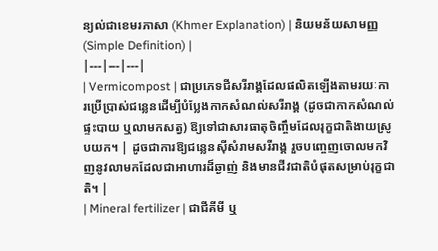ន្យល់ជាខេមរភាសា (Khmer Explanation) | និយមន័យសាមញ្ញ (Simple Definition) |
|---|---|---|
| Vermicompost | ជាប្រភេទជីសរីរាង្គដែលផលិតឡើងតាមរយៈការប្រើប្រាស់ជន្លេនដើម្បីបំប្លែងកាកសំណល់សរីរាង្គ (ដូចជាកាកសំណល់ផ្ទះបាយ ឬលាមកសត្វ) ឱ្យទៅជាសារធាតុចិញ្ចឹមដែលរុក្ខជាតិងាយស្រូបយក។ | ដូចជាការឱ្យជន្លេនស៊ីសំរាមសរីរាង្គ រួចបញ្ចេញចោលមកវិញនូវលាមកដែលជាអាហារដ៏ឆ្ងាញ់ និងមានជីវជាតិបំផុតសម្រាប់រុក្ខជាតិ។ |
| Mineral fertilizer | ជាជីគីមី ឬ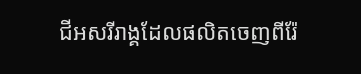ជីអសរីរាង្គដែលផលិតចេញពីរ៉ែ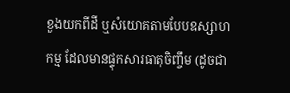ខួងយកពីដី ឬសំយោគតាមបែបឧស្សាហកម្ម ដែលមានផ្ទុកសារធាតុចិញ្ចឹម (ដូចជា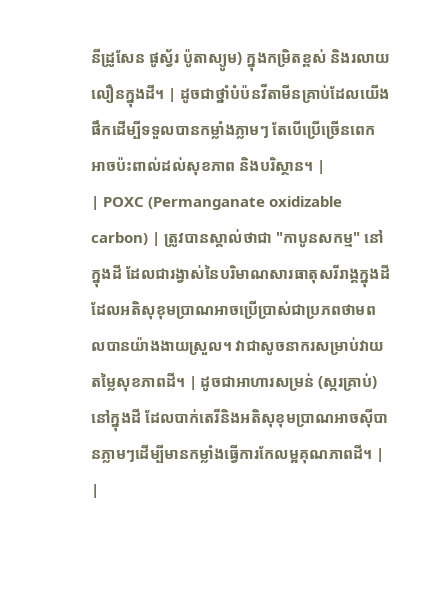នីដ្រូសែន ផូស្វ័រ ប៉ូតាស្យូម) ក្នុងកម្រិតខ្ពស់ និងរលាយលឿនក្នុងដី។ | ដូចជាថ្នាំបំប៉នវីតាមីនគ្រាប់ដែលយើងផឹកដើម្បីទទួលបានកម្លាំងភ្លាមៗ តែបើប្រើច្រើនពេកអាចប៉ះពាល់ដល់សុខភាព និងបរិស្ថាន។ |
| POXC (Permanganate oxidizable carbon) | ត្រូវបានស្គាល់ថាជា "កាបូនសកម្ម" នៅក្នុងដី ដែលជារង្វាស់នៃបរិមាណសារធាតុសរីរាង្គក្នុងដីដែលអតិសុខុមប្រាណអាចប្រើប្រាស់ជាប្រភពថាមពលបានយ៉ាងងាយស្រួល។ វាជាសូចនាករសម្រាប់វាយតម្លៃសុខភាពដី។ | ដូចជាអាហារសម្រន់ (ស្ករគ្រាប់) នៅក្នុងដី ដែលបាក់តេរីនិងអតិសុខុមប្រាណអាចស៊ីបានភ្លាមៗដើម្បីមានកម្លាំងធ្វើការកែលម្អគុណភាពដី។ |
|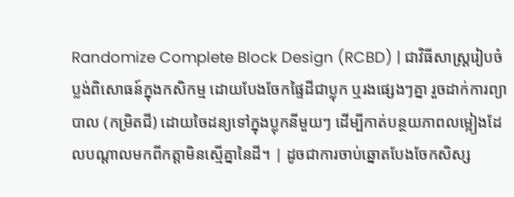Randomize Complete Block Design (RCBD) | ជាវិធីសាស្ត្ររៀបចំប្លង់ពិសោធន៍ក្នុងកសិកម្ម ដោយបែងចែកផ្ទៃដីជាប្លុក ឬរងផ្សេងៗគ្នា រួចដាក់ការព្យាបាល (កម្រិតជី) ដោយចៃដន្យទៅក្នុងប្លុកនីមួយៗ ដើម្បីកាត់បន្ថយភាពលម្អៀងដែលបណ្តាលមកពីកត្តាមិនស្មើគ្នានៃដី។ | ដូចជាការចាប់ឆ្នោតបែងចែកសិស្ស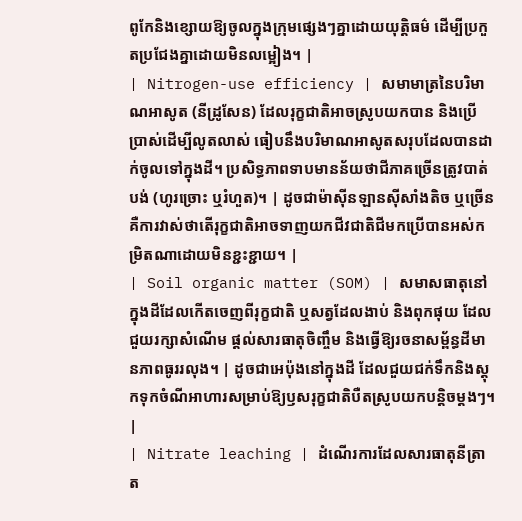ពូកែនិងខ្សោយឱ្យចូលក្នុងក្រុមផ្សេងៗគ្នាដោយយុត្តិធម៌ ដើម្បីប្រកួតប្រជែងគ្នាដោយមិនលម្អៀង។ |
| Nitrogen-use efficiency | សមាមាត្រនៃបរិមាណអាសូត (នីដ្រូសែន) ដែលរុក្ខជាតិអាចស្រូបយកបាន និងប្រើប្រាស់ដើម្បីលូតលាស់ ធៀបនឹងបរិមាណអាសូតសរុបដែលបានដាក់ចូលទៅក្នុងដី។ ប្រសិទ្ធភាពទាបមានន័យថាជីភាគច្រើនត្រូវបាត់បង់ (ហូរច្រោះ ឬរំហួត)។ | ដូចជាម៉ាស៊ីនឡានស៊ីសាំងតិច ឬច្រើន គឺការវាស់ថាតើរុក្ខជាតិអាចទាញយកជីវជាតិជីមកប្រើបានអស់កម្រិតណាដោយមិនខ្ជះខ្ជាយ។ |
| Soil organic matter (SOM) | សមាសធាតុនៅក្នុងដីដែលកើតចេញពីរុក្ខជាតិ ឬសត្វដែលងាប់ និងពុកផុយ ដែលជួយរក្សាសំណើម ផ្តល់សារធាតុចិញ្ចឹម និងធ្វើឱ្យរចនាសម្ព័ន្ធដីមានភាពធូររលុង។ | ដូចជាអេប៉ុងនៅក្នុងដី ដែលជួយជក់ទឹកនិងស្តុកទុកចំណីអាហារសម្រាប់ឱ្យឫសរុក្ខជាតិបឺតស្រូបយកបន្តិចម្តងៗ។ |
| Nitrate leaching | ដំណើរការដែលសារធាតុនីត្រាត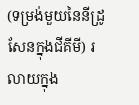(ទម្រង់មួយនៃនីដ្រូសែនក្នុងជីគីមី) រលាយក្នុង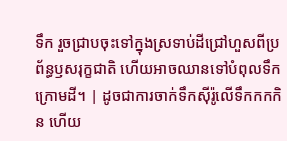ទឹក រួចជ្រាបចុះទៅក្នុងស្រទាប់ដីជ្រៅហួសពីប្រព័ន្ធឫសរុក្ខជាតិ ហើយអាចឈានទៅបំពុលទឹកក្រោមដី។ | ដូចជាការចាក់ទឹកស៊ីរ៉ូលើទឹកកកកិន ហើយ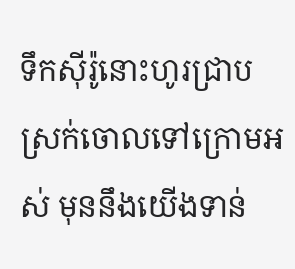ទឹកស៊ីរ៉ូនោះហូរជ្រាបស្រក់ចោលទៅក្រោមអស់ មុននឹងយើងទាន់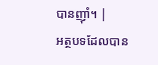បានញ៉ាំ។ |
អត្ថបទដែលបាន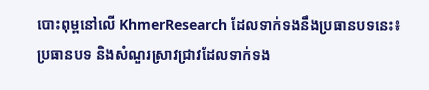បោះពុម្ពនៅលើ KhmerResearch ដែលទាក់ទងនឹងប្រធានបទនេះ៖
ប្រធានបទ និងសំណួរស្រាវជ្រាវដែលទាក់ទង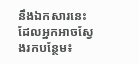នឹងឯកសារនេះ ដែលអ្នកអាចស្វែងរកបន្ថែម៖